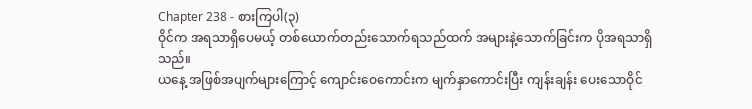Chapter 238 - စားကြပါ(၃)
ဝိုင်က အရသာရှိပေမယ့် တစ်ယောက်တည်းသောက်ရသည်ထက် အများနဲ့သောက်ခြင်းက ပိုအရသာရှိသည်။
ယနေ့ အဖြစ်အပျက်များကြောင့် ကျောင်းဝေကောင်းက မျက်နှာကောင်းပြီး ကျန်းချန်း ပေးသောဝိုင်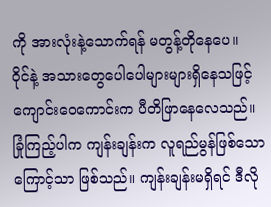ကို အားလုံးနဲ့သောက်ရန် မတွန့်တိုနေပေ။
ဝိုင်နဲ့ အသားတွေပေါပေါများများရှိနေသဖြင့် ကျောင်းဝေကောင်းက ပီတိဖြာနေလေသည်။
ခြုံကြည့်ပါက ကျန်းချန်းက လူရည်မွန်ဖြစ်သောကြောင့်သာ ဖြစ်သည်။ ကျန်းချန်းမရှိရင် ဒီလို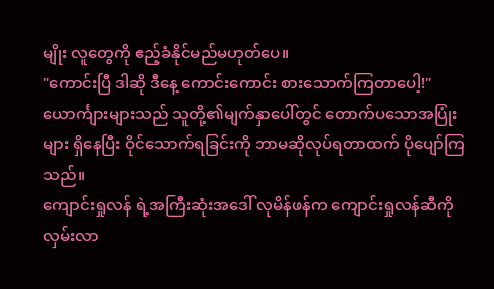မျိုး လူတွေကို ဧည့်ခံနိုင်မည်မဟုတ်ပေ။
"ကောင်းပြီ ဒါဆို ဒီနေ့ ကောင်းကောင်း စားသောက်ကြတာပေါ့!"
ယောင်္ကျားများသည် သူတို့၏မျက်နှာပေါ်တွင် တောက်ပသောအပြုံးများ ရှိနေပြီး ဝိုင်သောက်ရခြင်းကို ဘာမဆိုလုပ်ရတာထက် ပိုပျော်ကြသည်။
ကျောင်းရှုလန် ရဲ့အကြီးဆုံးအဒေါ် လုမိန်ဖန်က ကျောင်းရှုလန်ဆီကို လှမ်းလာ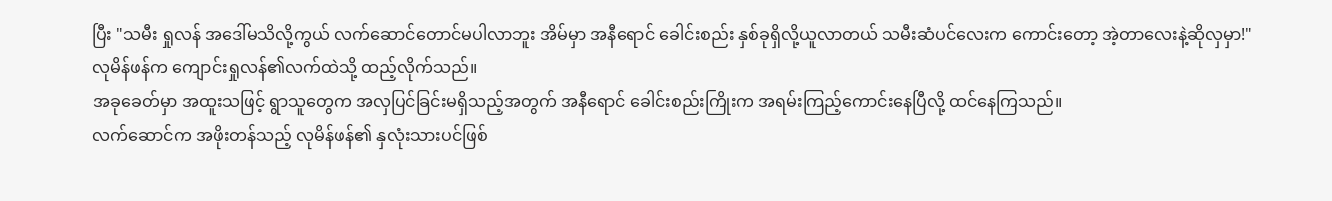ပြီး "သမီး ရှုလန် အဒေါ်မသိလို့ကွယ် လက်ဆောင်တောင်မပါလာဘူး အိမ်မှာ အနီရောင် ခေါင်းစည်း နှစ်ခုရှိလို့ယူလာတယ် သမီးဆံပင်လေးက ကောင်းတော့ အဲ့တာလေးနဲ့ဆိုလှမှာ!"
လုမိန်ဖန်က ကျောင်းရှုလန်၏လက်ထဲသို့ ထည့်လိုက်သည်။
အခုခေတ်မှာ အထူးသဖြင့် ရွာသူတွေက အလှပြင်ခြင်းမရှိသည့်အတွက် အနီရောင် ခေါင်းစည်းကြိုးက အရမ်းကြည့်ကောင်းနေပြီလို့ ထင်နေကြသည်။
လက်ဆောင်က အဖိုးတန်သည့် လုမိန်ဖန်၏ နှလုံးသားပင်ဖြစ်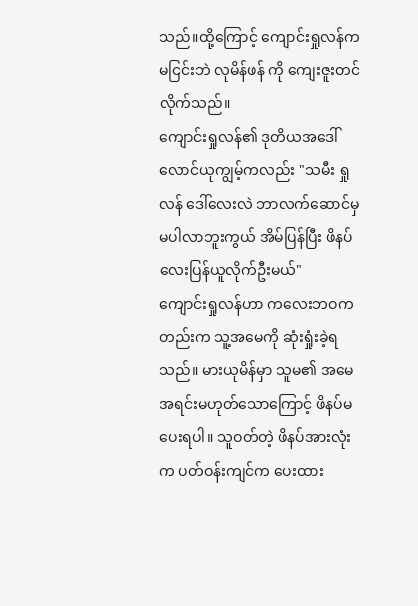သည်။ထို့ကြောင့် ကျောင်းရှုလန်က မငြင်းဘဲ လုမိန်ဖန် ကို ကျေးဇူးတင်လိုက်သည်။
ကျောင်းရှုလန်၏ ဒုတိယအဒေါ် လောင်ယုကျွမ့်ကလည်း "သမီး ရှုလန် ဒေါ်လေးလဲ ဘာလက်ဆောင်မှမပါလာဘူးကွယ် အိမ်ပြန်ပြီး ဖိနပ်လေးပြန်ယူလိုက်ဦးမယ်"
ကျောင်းရှုလန်ဟာ ကလေးဘဝကတည်းက သူ့အမေကို ဆုံးရှုံးခဲ့ရသည်။ မားယုမိန်မှာ သူမ၏ အမေအရင်းမဟုတ်သောကြောင့် ဖိနပ်မပေးရပါ။ သူဝတ်တဲ့ ဖိနပ်အားလုံးက ပတ်ဝန်းကျင်က ပေးထား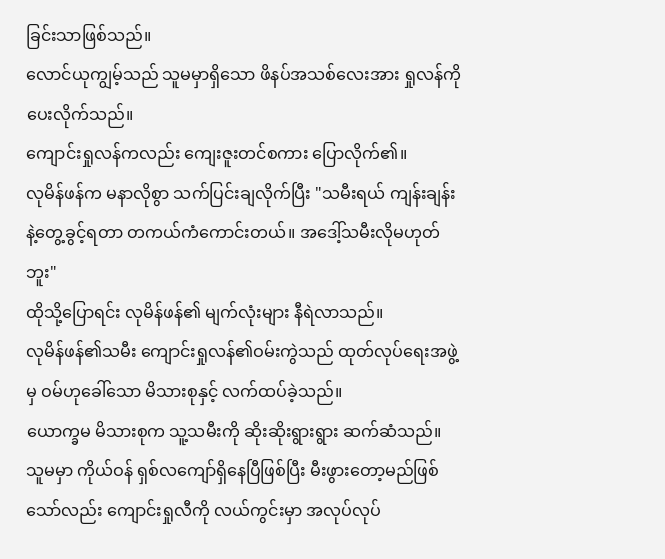ခြင်းသာဖြစ်သည်။
လောင်ယုကျွမ့်သည် သူမမှာရှိသော ဖိနပ်အသစ်လေးအား ရှုလန်ကိုပေးလိုက်သည်။
ကျောင်းရှုလန်ကလည်း ကျေးဇူးတင်စကား ပြောလိုက်၏။
လုမိန်ဖန်က မနာလိုစွာ သက်ပြင်းချလိုက်ပြီး "သမီးရယ် ကျန်းချန်းနဲ့တွေ့ခွင့်ရတာ တကယ်ကံကောင်းတယ်။ အဒေါ့်သမီးလိုမဟုတ်ဘူး"
ထိုသို့ပြောရင်း လုမိန်ဖန်၏ မျက်လုံးများ နီရဲလာသည်။
လုမိန်ဖန်၏သမီး ကျောင်းရှုလန်၏ဝမ်းကွဲသည် ထုတ်လုပ်ရေးအဖွဲ့မှ ဝမ်ဟုခေါ်သော မိသားစုနှင့် လက်ထပ်ခဲ့သည်။
ယောက္ခမ မိသားစုက သူ့သမီးကို ဆိုးဆိုးရွားရွား ဆက်ဆံသည်။ သူမမှာ ကိုယ်ဝန် ရှစ်လကျော်ရှိနေပြီဖြစ်ပြီး မီးဖွားတော့မည်ဖြစ်သော်လည်း ကျောင်းရှုလီကို လယ်ကွင်းမှာ အလုပ်လုပ်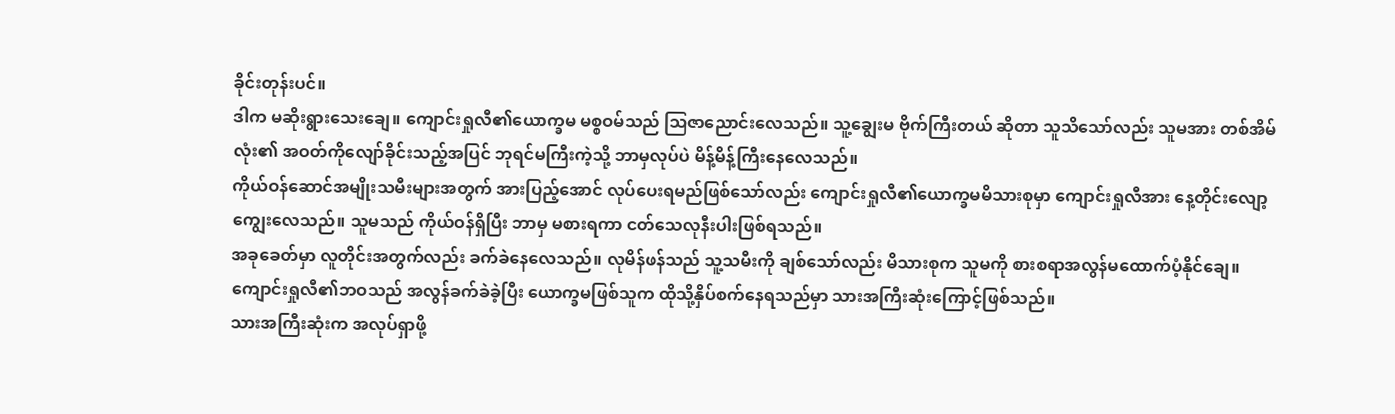ခိုင်းတုန်းပင်။
ဒါက မဆိုးရွားသေးချေ။ ကျောင်းရှုလီ၏ယောက္ခမ မစ္စဝမ်သည် ဩဇာညောင်းလေသည်။ သူ့ချွေးမ ဗိုက်ကြီးတယ် ဆိုတာ သူသိသော်လည်း သူမအား တစ်အိမ်လုံး၏ အဝတ်ကိုလျော်ခိုင်းသည့်အပြင် ဘုရင်မကြီးကဲ့သို့ ဘာမှလုပ်ပဲ မိန့်မိန့်ကြီးနေလေသည်။
ကိုယ်ဝန်ဆောင်အမျိုးသမီးများအတွက် အားပြည့်အောင် လုပ်ပေးရမည်ဖြစ်သော်လည်း ကျောင်းရှုလီ၏ယောက္ခမမိသားစုမှာ ကျောင်းရှုလီအား နေ့တိုင်းလျော့ကျွေးလေသည်။ သူမသည် ကိုယ်ဝန်ရှိပြီး ဘာမှ မစားရကာ ငတ်သေလုနီးပါးဖြစ်ရသည်။
အခုခေတ်မှာ လူတိုင်းအတွက်လည်း ခက်ခဲနေလေသည်။ လုမိန်ဖန်သည် သူ့သမီးကို ချစ်သော်လည်း မိသားစုက သူမကို စားစရာအလွန်မထောက်ပံ့နိုင်ချေ။
ကျောင်းရှုလီ၏ဘဝသည် အလွန်ခက်ခဲခဲ့ပြီး ယောက္ခမဖြစ်သူက ထိုသို့နှိပ်စက်နေရသည်မှာ သားအကြီးဆုံးကြောင့်ဖြစ်သည်။
သားအကြီးဆုံးက အလုပ်ရှာဖို့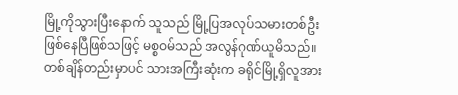မြို့ကိုသွားပြီးနောက် သူသည် မြို့ပြအလုပ်သမားတစ်ဦးဖြစ်နေပြီဖြစ်သဖြင့် မစ္စဝမ်သည် အလွန်ဂုဏ်ယူမိသည်။ တစ်ချိန်တည်းမှာပင် သားအကြီးဆုံးက ခရိုင်မြို့ရှိလူအား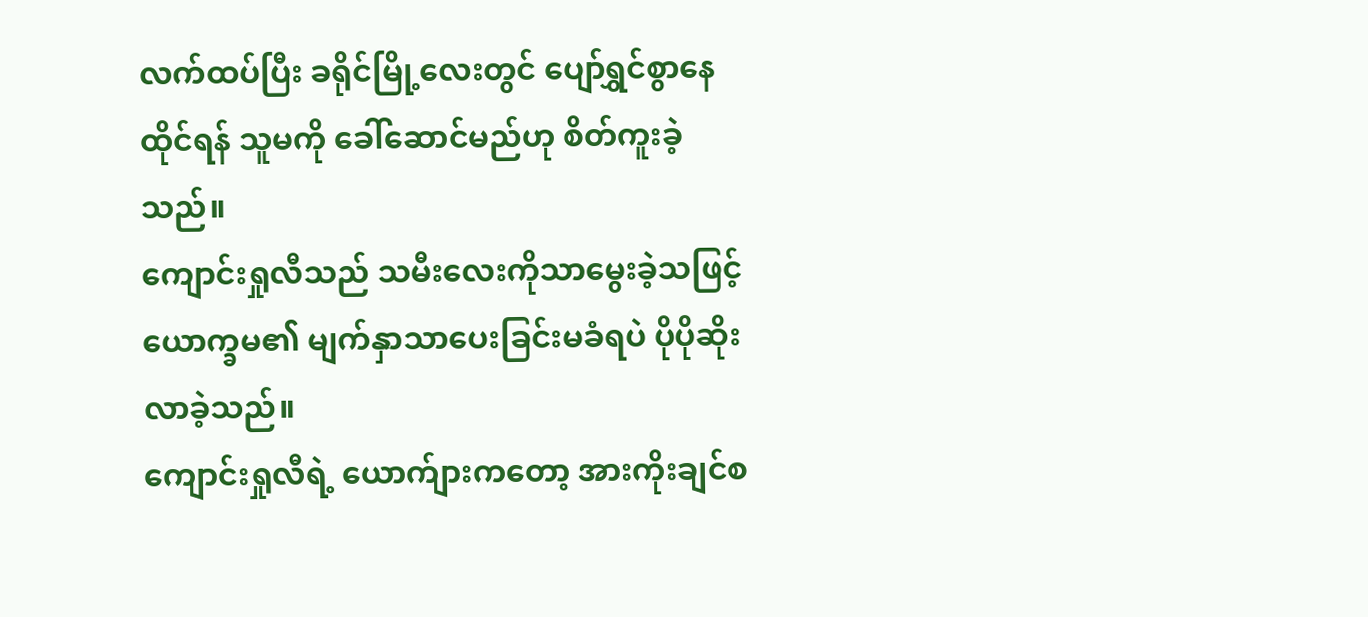လက်ထပ်ပြီး ခရိုင်မြို့လေးတွင် ပျော်ရွှင်စွာနေထိုင်ရန် သူမကို ခေါ်ဆောင်မည်ဟု စိတ်ကူးခဲ့သည်။
ကျောင်းရှုလီသည် သမီးလေးကိုသာမွေးခဲ့သဖြင့် ယောက္ခမ၏ မျက်နှာသာပေးခြင်းမခံရပဲ ပိုပိုဆိုးလာခဲ့သည်။
ကျောင်းရှုလီရဲ့ ယောက်ျားကတော့ အားကိုးချင်စ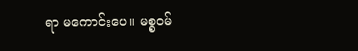ရာ မကောင်းပေ။ မစ္စဝမ်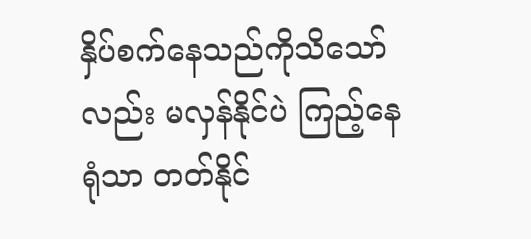နှိပ်စက်နေသည်ကိုသိသော်လည်း မလှန်နိုင်ပဲ ကြည့်နေရုံသာ တတ်နိုင်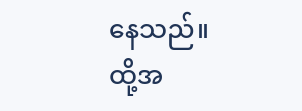နေသည်။
ထို့အ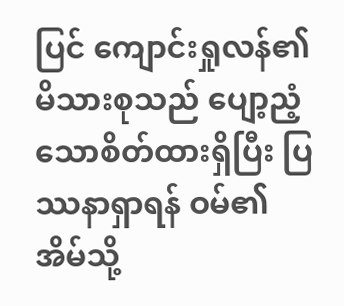ပြင် ကျောင်းရှုလန်၏မိသားစုသည် ပျော့ညံ့သောစိတ်ထားရှိပြီး ပြဿနာရှာရန် ဝမ်၏အိမ်သို့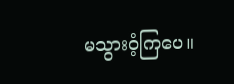မသွားဝံ့ကြပေ။